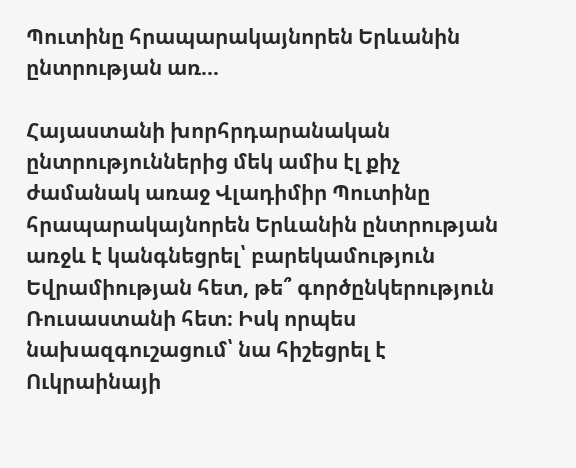Պուտինը հրապարակայնորեն Երևանին ընտրության առ...

Հայաստանի խորհրդարանական ընտրություններից մեկ ամիս էլ քիչ ժամանակ առաջ Վլադիմիր Պուտինը հրապարակայնորեն Երևանին ընտրության առջև է կանգնեցրել՝ բարեկամություն Եվրամիության հետ, թե՞ գործընկերություն Ռուսաստանի հետ։ Իսկ որպես նախազգուշացում՝ նա հիշեցրել է Ուկրաինայի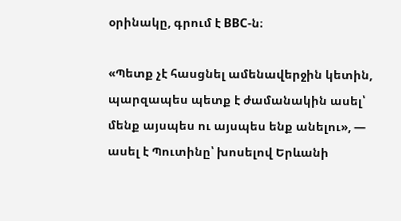օրինակը, գրում է BBC-ն։

«Պետք չէ հասցնել ամենավերջին կետին, պարզապես պետք է ժամանակին ասել՝ մենք այսպես ու այսպես ենք անելու», — ասել է Պուտինը՝ խոսելով Երևանի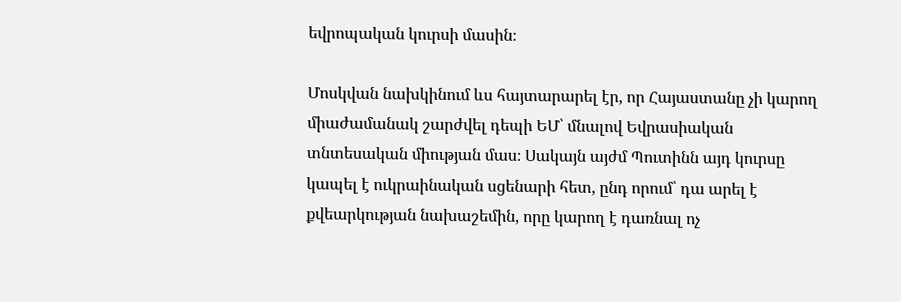եվրոպական կուրսի մասին։

Մոսկվան նախկինում ևս հայտարարել էր, որ Հայաստանը չի կարող միաժամանակ շարժվել դեպի ԵՄ՝ մնալով Եվրասիական տնտեսական միության մաս։ Սակայն այժմ Պուտինն այդ կուրսը կապել է ուկրաինական սցենարի հետ, ընդ որում՝ դա արել է քվեարկության նախաշեմին, որը կարող է դառնալ ոչ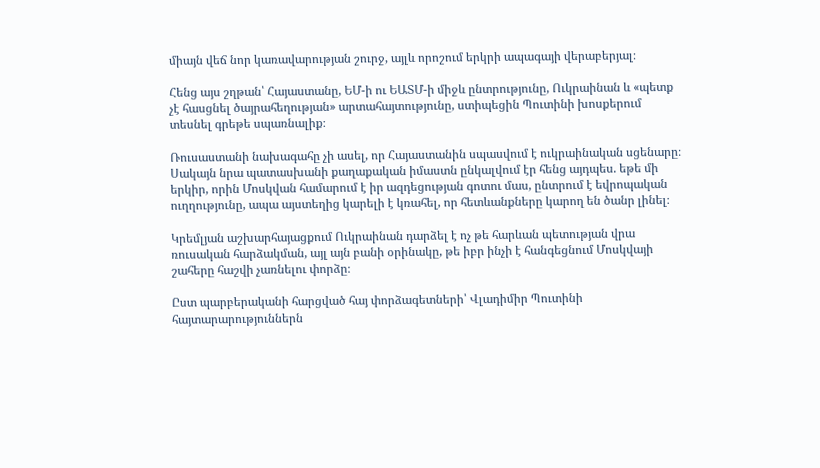միայն վեճ նոր կառավարության շուրջ, այլև որոշում երկրի ապագայի վերաբերյալ։

Հենց այս շղթան՝ Հայաստանը, ԵՄ-ի ու ԵԱՏՄ-ի միջև ընտրությունը, Ուկրաինան և «պետք չէ հասցնել ծայրահեղության» արտահայտությունը, ստիպեցին Պուտինի խոսքերում տեսնել գրեթե սպառնալիք։

Ռուսաստանի նախագահը չի ասել, որ Հայաստանին սպասվում է ուկրաինական սցենարը։ Սակայն նրա պատասխանի քաղաքական իմաստն ընկալվում էր հենց այդպես. եթե մի երկիր, որին Մոսկվան համարում է իր ազդեցության գոտու մաս, ընտրում է եվրոպական ուղղությունը, ապա այստեղից կարելի է կռահել, որ հետևանքները կարող են ծանր լինել։

Կրեմլյան աշխարհայացքում Ուկրաինան դարձել է ոչ թե հարևան պետության վրա ռուսական հարձակման, այլ այն բանի օրինակը, թե իբր ինչի է հանգեցնում Մոսկվայի շահերը հաշվի չառնելու փորձը։

Ըստ պարբերականի հարցված հայ փորձագետների՝ Վլադիմիր Պուտինի հայտարարություններն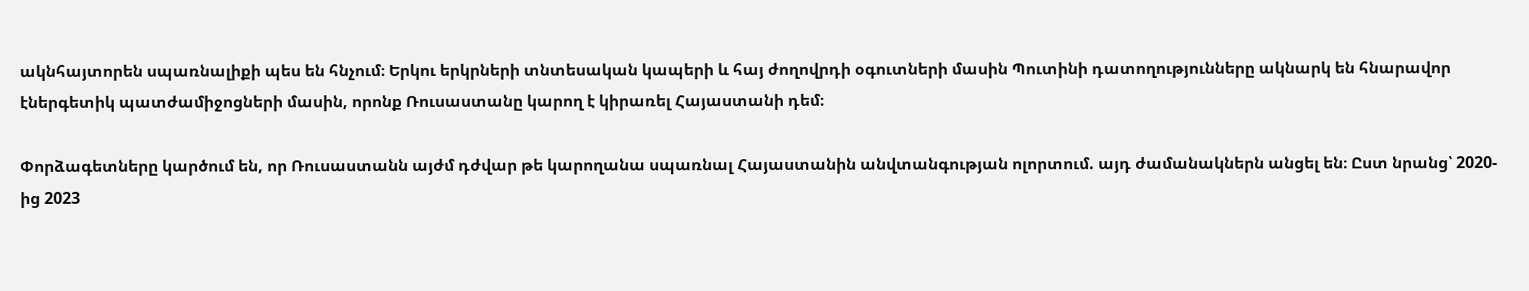ակնհայտորեն սպառնալիքի պես են հնչում։ Երկու երկրների տնտեսական կապերի և հայ ժողովրդի օգուտների մասին Պուտինի դատողությունները ակնարկ են հնարավոր էներգետիկ պատժամիջոցների մասին, որոնք Ռուսաստանը կարող է կիրառել Հայաստանի դեմ։

Փորձագետները կարծում են, որ Ռուսաստանն այժմ դժվար թե կարողանա սպառնալ Հայաստանին անվտանգության ոլորտում. այդ ժամանակներն անցել են։ Ըստ նրանց՝ 2020-ից 2023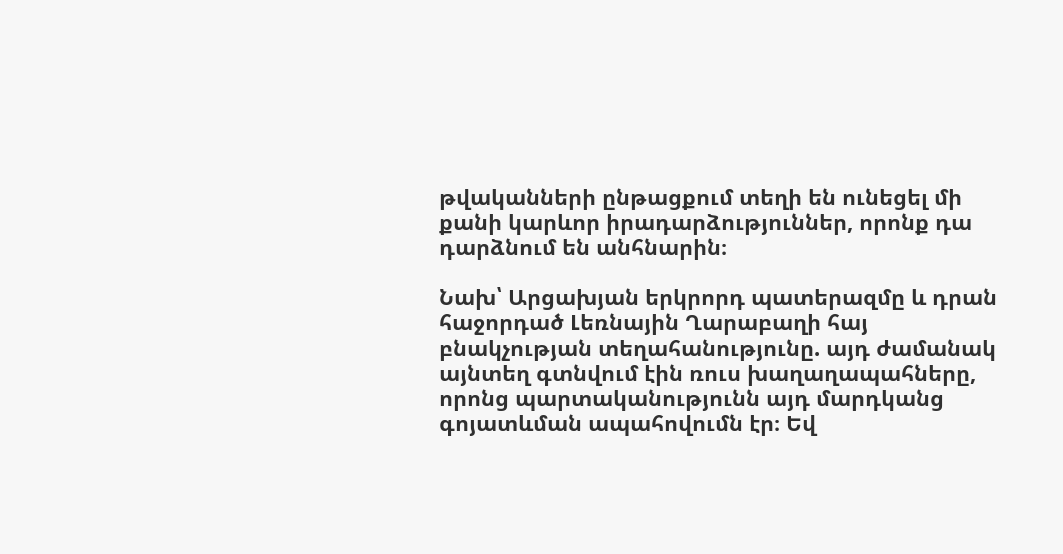թվականների ընթացքում տեղի են ունեցել մի քանի կարևոր իրադարձություններ, որոնք դա դարձնում են անհնարին։

Նախ՝ Արցախյան երկրորդ պատերազմը և դրան հաջորդած Լեռնային Ղարաբաղի հայ բնակչության տեղահանությունը. այդ ժամանակ այնտեղ գտնվում էին ռուս խաղաղապահները, որոնց պարտականությունն այդ մարդկանց գոյատևման ապահովումն էր։ Եվ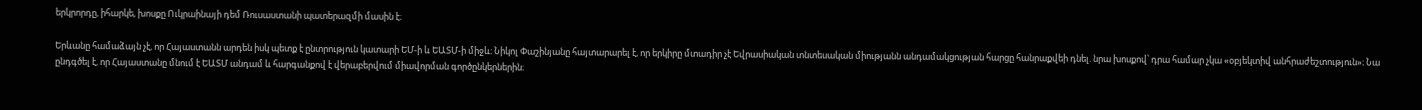երկրորդը, իհարկե, խոսքը Ուկրաինայի դեմ Ռուսաստանի պատերազմի մասին է։

Երևանը համաձայն չէ, որ Հայաստանն արդեն իսկ պետք է ընտրություն կատարի ԵՄ-ի և ԵԱՏՄ-ի միջև։ Նիկոլ Փաշինյանը հայտարարել է, որ երկիրը մտադիր չէ Եվրասիական տնտեսական միությանն անդամակցության հարցը հանրաքվեի դնել. նրա խոսքով՝ դրա համար չկա «օբյեկտիվ անհրաժեշտություն»։ Նա ընդգծել է, որ Հայաստանը մնում է ԵԱՏՄ անդամ և հարգանքով է վերաբերվում միավորման գործընկերներին։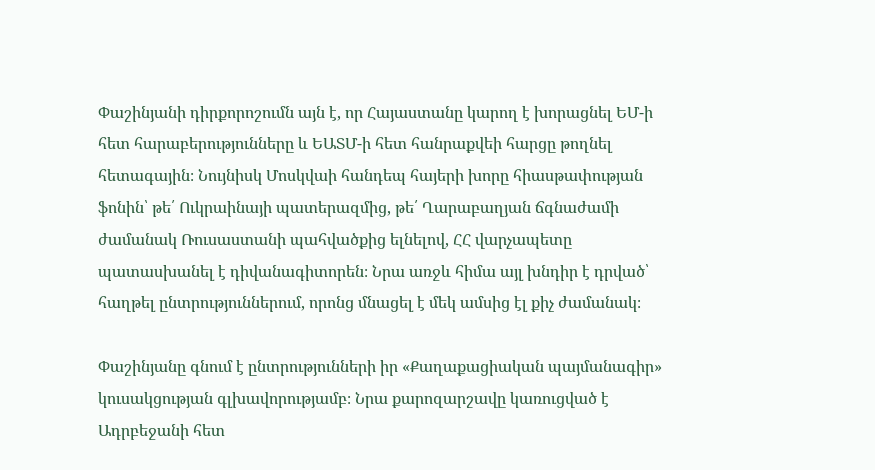Փաշինյանի դիրքորոշումն այն է, որ Հայաստանը կարող է խորացնել ԵՄ-ի հետ հարաբերությունները և ԵԱՏՄ-ի հետ հանրաքվեի հարցը թողնել հետագային։ Նույնիսկ Մոսկվաի հանդեպ հայերի խորը հիասթափության ֆոնին՝ թե՛ Ուկրաինայի պատերազմից, թե՛ Ղարաբաղյան ճգնաժամի ժամանակ Ռուսաստանի պահվածքից ելնելով, ՀՀ վարչապետը պատասխանել է դիվանագիտորեն։ Նրա առջև հիմա այլ խնդիր է դրված՝ հաղթել ընտրություններում, որոնց մնացել է մեկ ամսից էլ քիչ ժամանակ։

Փաշինյանը գնում է ընտրությունների իր «Քաղաքացիական պայմանագիր» կուսակցության գլխավորությամբ։ Նրա քարոզարշավը կառուցված է Ադրբեջանի հետ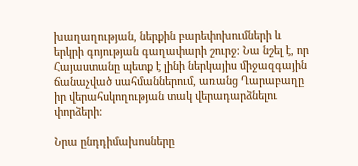խաղաղության, ներքին բարեփոխումների և երկրի գոյության գաղափարի շուրջ։ Նա նշել է, որ Հայաստանը պետք է լինի ներկայիս միջազգային ճանաչված սահմաններում, առանց Ղարաբաղը իր վերահսկողության տակ վերադարձնելու փորձերի։

Նրա ընդդիմախոսները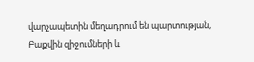վարչապետին մեղադրում են պարտության, Բաքվին զիջումների և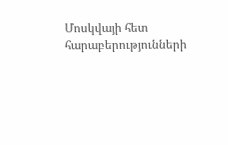Մոսկվայի հետ հարաբերությունների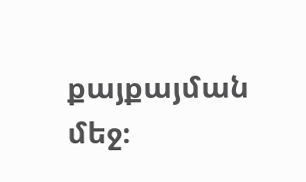քայքայման մեջ։